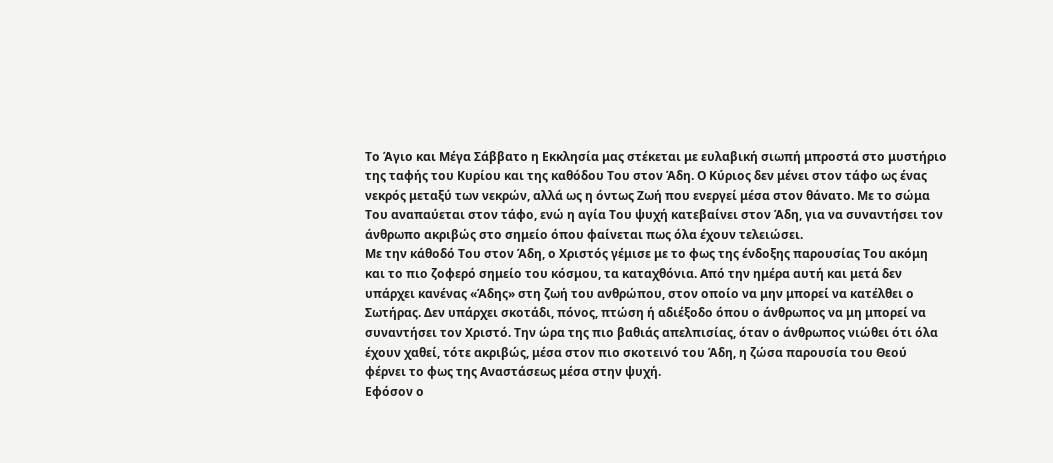Το Άγιο και Μέγα Σάββατο η Εκκλησία μας στέκεται με ευλαβική σιωπή μπροστά στο μυστήριο της ταφής του Κυρίου και της καθόδου Του στον Άδη. Ο Κύριος δεν μένει στον τάφο ως ένας νεκρός μεταξύ των νεκρών, αλλά ως η όντως Ζωή που ενεργεί μέσα στον θάνατο. Με το σώμα Του αναπαύεται στον τάφο, ενώ η αγία Του ψυχή κατεβαίνει στον Άδη, για να συναντήσει τον άνθρωπο ακριβώς στο σημείο όπου φαίνεται πως όλα έχουν τελειώσει.
Με την κάθοδό Του στον Άδη, ο Χριστός γέμισε με το φως της ένδοξης παρουσίας Του ακόμη και το πιο ζοφερό σημείο του κόσμου, τα καταχθόνια. Από την ημέρα αυτή και μετά δεν υπάρχει κανένας «Άδης» στη ζωή του ανθρώπου, στον οποίο να μην μπορεί να κατέλθει ο Σωτήρας. Δεν υπάρχει σκοτάδι, πόνος, πτώση ή αδιέξοδο όπου ο άνθρωπος να μη μπορεί να συναντήσει τον Χριστό. Την ώρα της πιο βαθιάς απελπισίας, όταν ο άνθρωπος νιώθει ότι όλα έχουν χαθεί, τότε ακριβώς, μέσα στον πιο σκοτεινό του Άδη, η ζώσα παρουσία του Θεού φέρνει το φως της Αναστάσεως μέσα στην ψυχή.
Εφόσον ο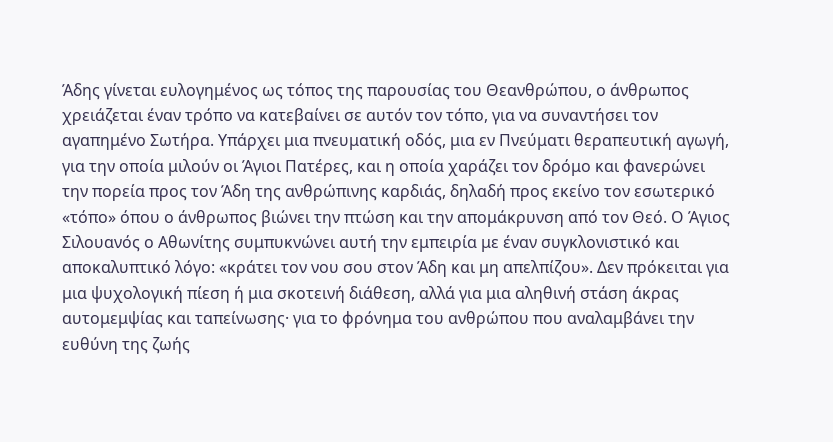Άδης γίνεται ευλογημένος ως τόπος της παρουσίας του Θεανθρώπου, ο άνθρωπος χρειάζεται έναν τρόπο να κατεβαίνει σε αυτόν τον τόπο, για να συναντήσει τον αγαπημένο Σωτήρα. Υπάρχει μια πνευματική οδός, μια εν Πνεύματι θεραπευτική αγωγή, για την οποία μιλούν οι Άγιοι Πατέρες, και η οποία χαράζει τον δρόμο και φανερώνει την πορεία προς τον Άδη της ανθρώπινης καρδιάς, δηλαδή προς εκείνο τον εσωτερικό «τόπο» όπου ο άνθρωπος βιώνει την πτώση και την απομάκρυνση από τον Θεό. Ο Άγιος Σιλουανός ο Αθωνίτης συμπυκνώνει αυτή την εμπειρία με έναν συγκλονιστικό και αποκαλυπτικό λόγο: «κράτει τον νου σου στον Άδη και μη απελπίζου». Δεν πρόκειται για μια ψυχολογική πίεση ή μια σκοτεινή διάθεση, αλλά για μια αληθινή στάση άκρας αυτομεμψίας και ταπείνωσης· για το φρόνημα του ανθρώπου που αναλαμβάνει την ευθύνη της ζωής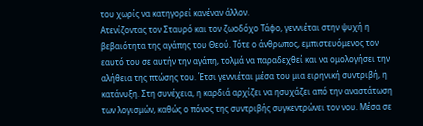του χωρίς να κατηγορεί κανέναν άλλον.
Ατενίζοντας τον Σταυρό και τον ζωοδόχο Τάφο, γεννιέται στην ψυχή η βεβαιότητα της αγάπης του Θεού. Τότε ο άνθρωπος, εμπιστευόμενος τον εαυτό του σε αυτήν την αγάπη, τολμά να παραδεχθεί και να ομολογήσει την αλήθεια της πτώσης του. Έτσι γεννιέται μέσα του μια ειρηνική συντριβή, η κατάνυξη. Στη συνέχεια, η καρδιά αρχίζει να ησυχάζει από την αναστάτωση των λογισμών, καθώς ο πόνος της συντριβής συγκεντρώνει τον νου. Μέσα σε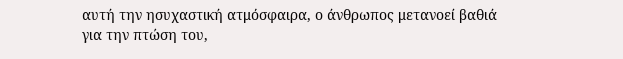αυτή την ησυχαστική ατμόσφαιρα, ο άνθρωπος μετανοεί βαθιά για την πτώση του,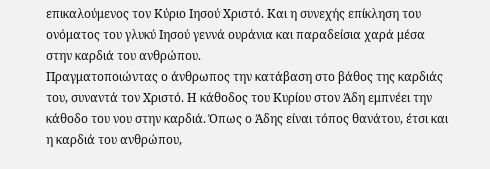επικαλούμενος τον Κύριο Ιησού Χριστό. Και η συνεχής επίκληση του ονόματος του γλυκύ Ιησού γεννά ουράνια και παραδείσια χαρά μέσα στην καρδιά του ανθρώπου.
Πραγματοποιώντας ο άνθρωπος την κατάβαση στο βάθος της καρδιάς του, συναντά τον Χριστό. Η κάθοδος του Κυρίου στον Άδη εμπνέει την κάθοδο του νου στην καρδιά. Όπως ο Άδης είναι τόπος θανάτου, έτσι και η καρδιά του ανθρώπου,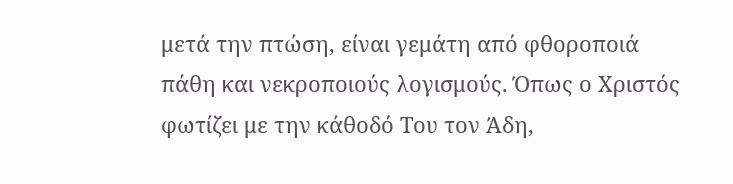μετά την πτώση, είναι γεμάτη από φθοροποιά πάθη και νεκροποιούς λογισμούς. Όπως ο Χριστός φωτίζει με την κάθοδό Του τον Άδη,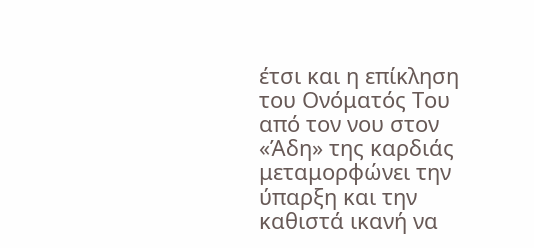έτσι και η επίκληση του Ονόματός Του από τον νου στον «Άδη» της καρδιάς μεταμορφώνει την ύπαρξη και την καθιστά ικανή να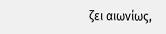ζει αιωνίως,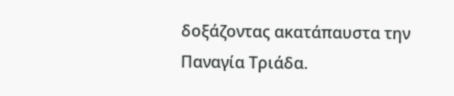δοξάζοντας ακατάπαυστα την Παναγία Τριάδα.